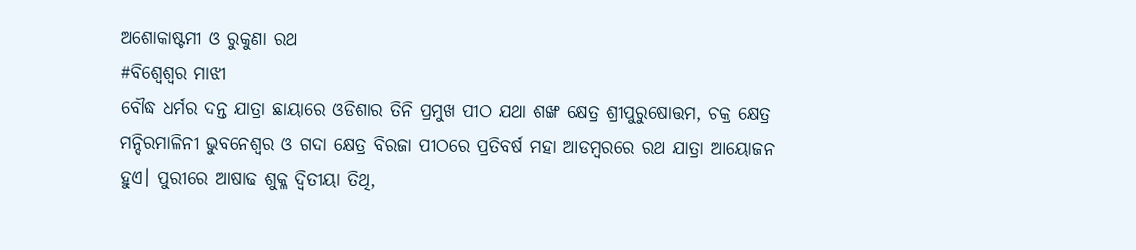ଅଶୋକାଷ୍ଟମୀ ଓ ରୁକୁଣା ରଥ
#ବିଶ୍ୱେଶ୍ୱର ମାଝୀ
ବୌଦ୍ଧ ଧର୍ମର ଦନ୍ତ ଯାତ୍ରା ଛାୟାରେ ଓଡିଶାର ତିନି ପ୍ରମୁଖ ପୀଠ ଯଥା ଶଙ୍ଖ କ୍ଷେତ୍ର ଶ୍ରୀପୁରୁଷୋତ୍ତମ, ଚକ୍ର କ୍ଷେତ୍ର ମନ୍ଦିରମାଳିନୀ ଭୁବନେଶ୍ବର ଓ ଗଦା କ୍ଷେତ୍ର ବିରଜା ପୀଠରେ ପ୍ରତିବର୍ଷ ମହା ଆଡମ୍ବରରେ ରଥ ଯାତ୍ରା ଆୟୋଜନ ହୁଏ। ପୁରୀରେ ଆଷାଢ ଶୁକ୍ଳ ଦ୍ବିତୀୟା ତିଥି,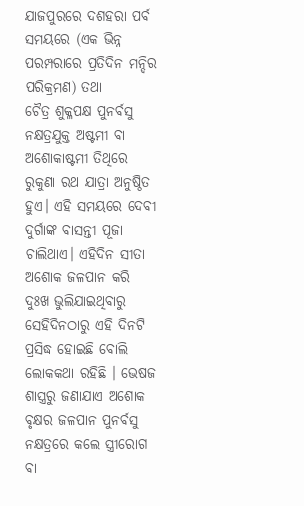ଯାଜପୁରରେ ଦଶହରା ପର୍ବ ସମୟରେ (ଏକ ଭିନ୍ନ ପରମ୍ପରାରେ ପ୍ରତିଦିନ ମନ୍ଦିର ପରିକ୍ରମଣ) ତଥା
ଚୈତ୍ର ଶୁକ୍ଳପକ୍ଷ ପୁନର୍ବସୁ ନକ୍ଷତ୍ରଯୁକ୍ତ ଅଷ୍ଟମୀ ବା ଅଶୋକାଷ୍ଟମୀ ତିଥିରେ ରୁକୁଣା ରଥ ଯାତ୍ରା ଅନୁଷ୍ଠିତ ହୁଏ। ଏହି ସମୟରେ ଦେବୀ ଦୁର୍ଗାଙ୍କ ବାସନ୍ତୀ ପୂଜା ଚାଲିଥାଏ। ଏହିଦିନ ସୀତା ଅଶୋକ ଜଳପାନ କରି ଦୁଃଖ ଭୁଲିଯାଇଥିବାରୁ ସେହିଦିନଠାରୁ ଏହି ଦିନଟି ପ୍ରସିଦ୍ଧ ହୋଇଛି ବୋଲି ଲୋକକଥା ରହିଛି । ଭେଷଜ ଶାସ୍ତ୍ରରୁ ଜଣାଯାଏ ଅଶୋକ ବୃକ୍ଷର ଜଳପାନ ପୁନର୍ବସୁ ନକ୍ଷତ୍ରରେ କଲେ ସ୍ତ୍ରୀରୋଗ ବା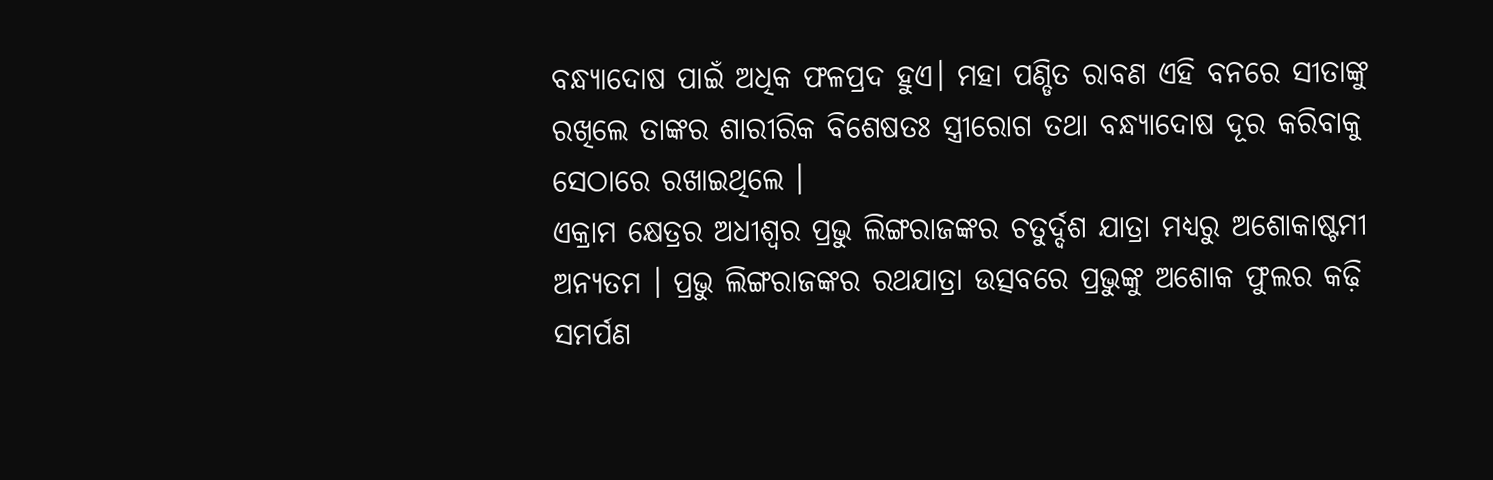ବନ୍ଧ୍ୟାଦୋଷ ପାଇଁ ଅଧିକ ଫଳପ୍ରଦ ହୁଏ। ମହା ପଣ୍ଡିତ ରାବଣ ଏହି ବନରେ ସୀତାଙ୍କୁ ରଖିଲେ ତାଙ୍କର ଶାରୀରିକ ବିଶେଷତଃ ସ୍ତ୍ରୀରୋଗ ତଥା ବନ୍ଧ୍ୟାଦୋଷ ଦୂର କରିବାକୁ ସେଠାରେ ରଖାଇଥିଲେ ।
ଏକ୍ରାମ କ୍ଷେତ୍ରର ଅଧୀଶ୍ୱର ପ୍ରଭୁ ଲିଙ୍ଗରାଜଙ୍କର ଚତୁର୍ଦ୍ଦଶ ଯାତ୍ରା ମଧ୍ୟରୁ ଅଶୋକାଷ୍ଟମୀ ଅନ୍ୟତମ । ପ୍ରଭୁ ଲିଙ୍ଗରାଜଙ୍କର ରଥଯାତ୍ରା ଉତ୍ସବରେ ପ୍ରଭୁଙ୍କୁ ଅଶୋକ ଫୁଲର କଢ଼ି ସମର୍ପଣ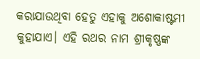କରାଯାଉଥିବା ହେତୁ ଏହାକୁ ଅଶୋକାଷ୍ଟମୀ କୁହାଯାଏ। ଏହି ରଥର ନାମ ଶ୍ରୀକୃଷ୍ଣଙ୍କ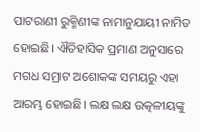ପାଟରାଣୀ ରୁକ୍ମିଣୀଙ୍କ ନାମାନୁଯାୟୀ ନାମିତ ହୋଇଛି। ଐତିହାସିକ ପ୍ରମାଣ ଅନୁସାରେ ମଗଧ ସମ୍ରାଟ ଅଶୋକଙ୍କ ସମୟରୁ ଏହା ଆରମ୍ଭ ହୋଇଛି। ଲକ୍ଷ ଲକ୍ଷ ଉତ୍କଳୀୟଙ୍କୁ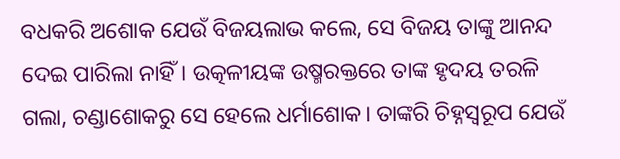ବଧକରି ଅଶୋକ ଯେଉଁ ବିଜୟଲାଭ କଲେ, ସେ ବିଜୟ ତାଙ୍କୁ ଆନନ୍ଦ ଦେଇ ପାରିଲା ନାହିଁ। ଉତ୍କଳୀୟଙ୍କ ଉଷ୍ମରକ୍ତରେ ତାଙ୍କ ହୃଦୟ ତରଳି ଗଲା, ଚଣ୍ଡାଶୋକରୁ ସେ ହେଲେ ଧର୍ମାଶୋକ। ତାଙ୍କରି ଚିହ୍ନସ୍ୱରୂପ ଯେଉଁ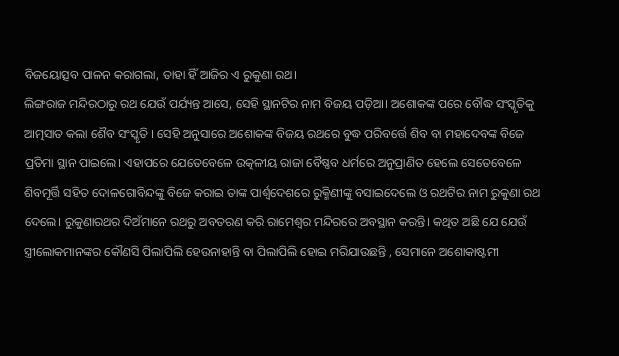ବିଜୟୋତ୍ସବ ପାଳନ କରାଗଲା, ତାହା ହିଁ ଆଜିର ଏ ରୁକୁଣା ରଥ।
ଲିଙ୍ଗରାଜ ମନ୍ଦିରଠାରୁ ରଥ ଯେଉଁ ପର୍ଯ୍ୟନ୍ତ ଆସେ, ସେହି ସ୍ଥାନଟିର ନାମ ବିଜୟ ପଡ଼ିଆ। ଅଶୋକଙ୍କ ପରେ ବୌଦ୍ଧ ସଂସ୍କୃତିକୁ ଆତ୍ମସାତ କଲା ଶୈବ ସଂସ୍କୃତି । ସେହି ଅନୁସାରେ ଅଶୋକଙ୍କ ବିଜୟ ରଥରେ ବୁଦ୍ଧ ପରିବର୍ତ୍ତେ ଶିବ ବା ମହାଦେବଙ୍କ ବିଜେ ପ୍ରତିମା ସ୍ଥାନ ପାଇଲେ। ଏହାପରେ ଯେତେବେଳେ ଉତ୍କଳୀୟ ରାଜା ବୈଷ୍ଣବ ଧର୍ମରେ ଅନୁପ୍ରାଣିତ ହେଲେ ସେତେବେଳେ ଶିବମୂର୍ତ୍ତି ସହିତ ଦୋଳଗୋବିନ୍ଦଙ୍କୁ ବିଜେ କରାଇ ତାଙ୍କ ପାର୍ଶ୍ୱଦେଶରେ ରୁକ୍ମିଣୀଙ୍କୁ ବସାଇଦେଲେ ଓ ରଥଟିର ନାମ ରୁକୁଣା ରଥ ଦେଲେ। ରୁକୁଣାରଥର ଦିଅଁମାନେ ରଥରୁ ଅବତରଣ କରି ରାମେଶ୍ୱର ମନ୍ଦିରରେ ଅବସ୍ଥାନ କରନ୍ତି। କଥିତ ଅଛି ଯେ ଯେଉଁ ସ୍ତ୍ରୀଲୋକମାନଙ୍କର କୌଣସି ପିଲାପିଲି ହେଉନାହାନ୍ତି ବା ପିଲାପିଲି ହୋଇ ମରିଯାଉଛନ୍ତି , ସେମାନେ ଅଶୋକାଷ୍ଟମୀ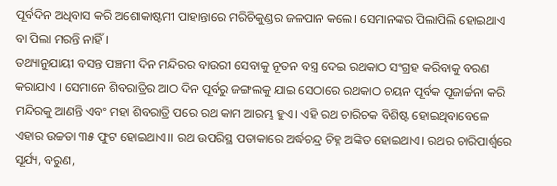ପୂର୍ବଦିନ ଅଧିବାସ କରି ଅଶୋକାଷ୍ଟମୀ ପାହାନ୍ତାରେ ମରିଚିକୁଣ୍ଡର ଜଳପାନ କଲେ। ସେମାନଙ୍କର ପିଲାପିଲି ହୋଇଥାଏ ବା ପିଲା ମରନ୍ତି ନାହିଁ ।
ତଥ୍ୟାନୁଯାୟୀ ବସନ୍ତ ପଞ୍ଚମୀ ଦିନ ମନ୍ଦିରର ବାଉରୀ ସେବାକୁ ନୂତନ ବସ୍ତ୍ର ଦେଇ ରଥକାଠ ସଂଗ୍ରହ କରିବାକୁ ବରଣ କରାଯାଏ । ସେମାନେ ଶିବରାତ୍ରିର ଆଠ ଦିନ ପୂର୍ବରୁ ଜଙ୍ଗଲକୁ ଯାଇ ସେଠାରେ ରଥକାଠ ଚୟନ ପୂର୍ବକ ପୂଜାର୍ଚ୍ଚନା କରି ମନ୍ଦିରକୁ ଆଣନ୍ତି ଏବଂ ମହା ଶିବରାତ୍ରି ପରେ ରଥ କାମ ଆରମ୍ଭ ହୁଏ। ଏହି ରଥ ଚାରିଚକ ବିଶିଷ୍ଟ ହୋଇଥିବାବେଳେ ଏହାର ଉଚ୍ଚତା ୩୫ ଫୁଟ ହୋଇଥାଏ।। ରଥ ଉପରିସ୍ଥ ପତାକାରେ ଅର୍ଦ୍ଧଚନ୍ଦ୍ର ଚିହ୍ନ ଅଙ୍କିତ ହୋଇଥାଏ। ରଥର ଚାରିପାର୍ଶ୍ୱରେ ସୂର୍ଯ୍ୟ, ବରୁଣ,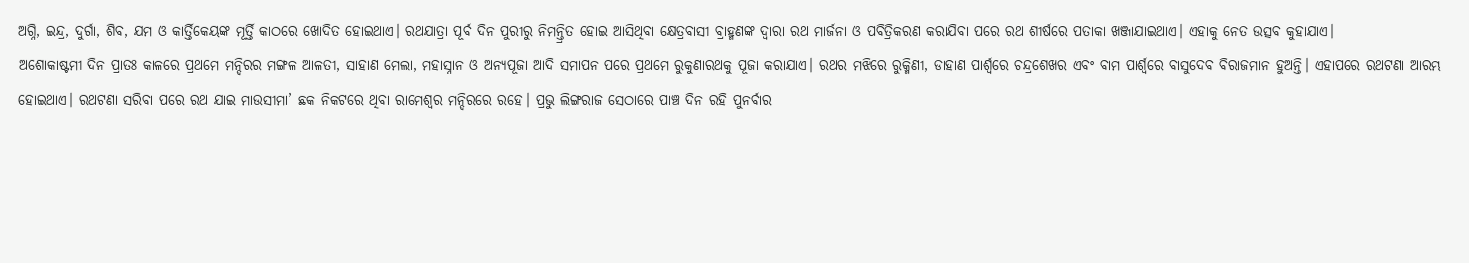ଅଗ୍ନି, ଇନ୍ଦ୍ର, ଦୁର୍ଗା, ଶିବ, ଯମ ଓ କାର୍ତ୍ତିକେୟଙ୍କ ମୂର୍ତ୍ତି କାଠରେ ଖୋଦିତ ହୋଇଥାଏ। ରଥଯାତ୍ରା ପୂର୍ବ ଦିନ ପୁରୀରୁ ନିମନ୍ତ୍ରିତ ହୋଇ ଆସିଥିବା କ୍ଷେତ୍ରବାସୀ ବ୍ରାହ୍ମଣଙ୍କ ଦ୍ୱାରା ରଥ ମାର୍ଜନା ଓ ପବିତ୍ରିକରଣ କରାଯିବା ପରେ ରଥ ଶୀର୍ଷରେ ପତାକା ଖଞ୍ଜାଯାଇଥାଏ। ଏହାକୁ ନେତ ଉତ୍ସବ କୁହାଯାଏ।
ଅଶୋକାଷ୍ଟମୀ ଦିନ ପ୍ରାତଃ କାଳରେ ପ୍ରଥମେ ମନ୍ଦିରର ମଙ୍ଗଳ ଆଳତୀ, ସାହାଣ ମେଲା, ମହାସ୍ନାନ ଓ ଅନ୍ୟପୂଜା ଆଦି ସମାପନ ପରେ ପ୍ରଥମେ ରୁକୁଣାରଥକୁ ପୂଜା କରାଯାଏ। ରଥର ମଝିରେ ରୁକ୍ମିଣୀ, ଡାହାଣ ପାର୍ଶ୍ୱରେ ଚନ୍ଦ୍ରଶେଖର ଏବଂ ବାମ ପାର୍ଶ୍ୱରେ ବାସୁଦେବ ବିରାଜମାନ ହୁଅନ୍ତି। ଏହାପରେ ରଥଟଣା ଆରମ୍ଭ ହୋଇଥାଏ। ରଥଟଣା ସରିବା ପରେ ରଥ ଯାଇ ମାଉସୀମା’ ଛକ ନିକଟରେ ଥିବା ରାମେଶ୍ୱର ମନ୍ଦିରରେ ରହେ। ପ୍ରଭୁ ଲିଙ୍ଗରାଜ ସେଠାରେ ପାଞ୍ଚ ଦିନ ରହି ପୁନର୍ବାର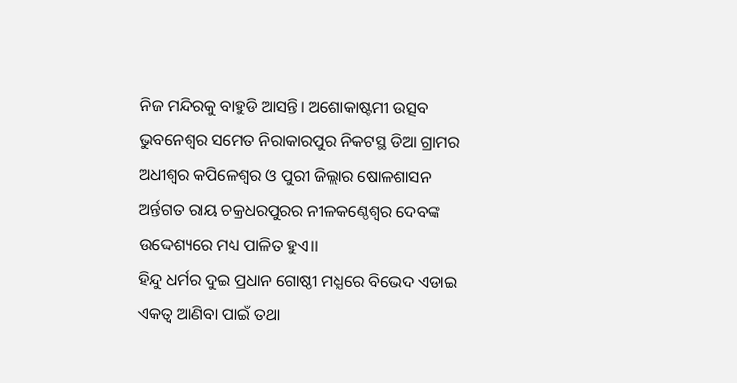ନିଜ ମନ୍ଦିରକୁ ବାହୁଡି ଆସନ୍ତି। ଅଶୋକାଷ୍ଟମୀ ଉତ୍ସବ ଭୁବନେଶ୍ୱର ସମେତ ନିରାକାରପୁର ନିକଟସ୍ଥ ଡିଆ ଗ୍ରାମର ଅଧୀଶ୍ୱର କପିଳେଶ୍ୱର ଓ ପୁରୀ ଜିଲ୍ଲାର ଷୋଳଶାସନ ଅର୍ନ୍ତଗତ ରାୟ ଚକ୍ରଧରପୁରର ନୀଳକଣ୍ଠେଶ୍ୱର ଦେବଙ୍କ ଉଦ୍ଦେଶ୍ୟରେ ମଧ୍ୟ ପାଳିତ ହୁଏ।।
ହିନ୍ଦୁ ଧର୍ମର ଦୁଇ ପ୍ରଧାନ ଗୋଷ୍ଠୀ ମଧ୍ଯରେ ବିଭେଦ ଏଡାଇ ଏକତ୍ୱ ଆଣିବା ପାଇଁ ତଥା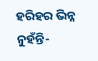ହରିହର ଭିନ୍ନ ନୁହଁନ୍ତି-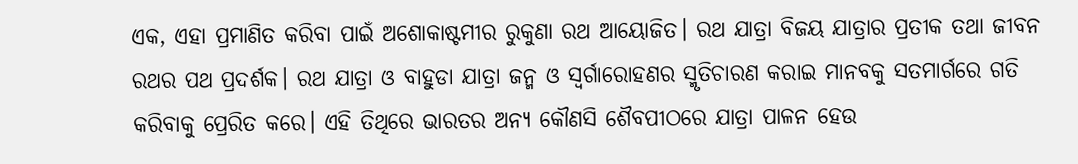ଏକ, ଏହା ପ୍ରମାଣିତ କରିବା ପାଇଁ ଅଶୋକାଷ୍ଟମୀର ରୁକୁଣା ରଥ ଆୟୋଜିତ। ରଥ ଯାତ୍ରା ବିଜୟ ଯାତ୍ରାର ପ୍ରତୀକ ତଥା ଜୀବନ ରଥର ପଥ ପ୍ରଦର୍ଶକ। ରଥ ଯାତ୍ରା ଓ ବାହୁଡା ଯାତ୍ରା ଜନ୍ମ ଓ ସ୍ବର୍ଗାରୋହଣର ସ୍ମୃତିଚାରଣ କରାଇ ମାନବକୁ ସତମାର୍ଗରେ ଗତି କରିବାକୁ ପ୍ରେରିତ କରେ। ଏହି ତିଥିରେ ଭାରତର ଅନ୍ୟ କୌଣସି ଶୈବପୀଠରେ ଯାତ୍ରା ପାଳନ ହେଉ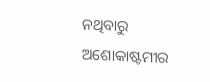ନଥିବାରୁ ଅଶୋକାଷ୍ଟମୀର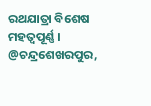ରଥଯାତ୍ରା ବିଶେଷ ମହତ୍ବପୂର୍ଣ୍ଣ ।
@ଚନ୍ଦ୍ରଶେଖରପୁର,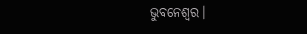ଭୁବନେଶ୍ବର।